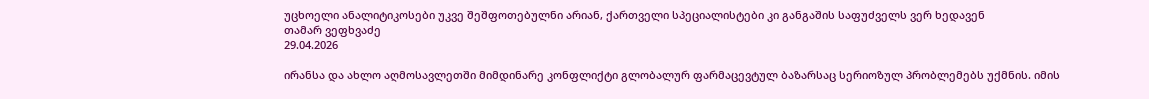უცხოელი ანალიტიკოსები უკვე შეშფოთებულნი არიან, ქართველი სპეციალისტები კი განგაშის საფუძველს ვერ ხედავენ
თამარ ვეფხვაძე
29.04.2026

ირანსა და ახლო აღმოსავლეთში მიმდინარე კონფლიქტი გლობალურ ფარმაცევტულ ბაზარსაც სერიოზულ პრობლემებს უქმნის. იმის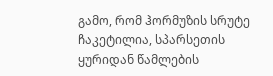გამო, რომ ჰორმუზის სრუტე ჩაკეტილია, სპარსეთის ყურიდან წამლების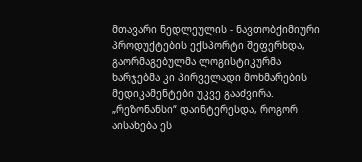მთავარი ნედლეულის - ნავთობქიმიური პროდუქტების ექსპორტი შეფერხდა, გაორმაგებულმა ლოგისტიკურმა ხარჯებმა კი პირველადი მოხმარების მედიკამენტები უკვე გააძვირა. „რეზონანსი“ დაინტერესდა, როგორ აისახება ეს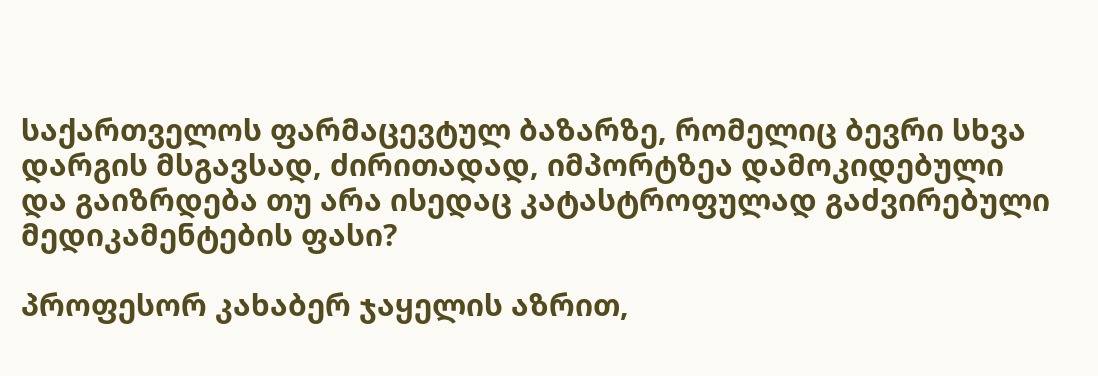საქართველოს ფარმაცევტულ ბაზარზე, რომელიც ბევრი სხვა დარგის მსგავსად, ძირითადად, იმპორტზეა დამოკიდებული და გაიზრდება თუ არა ისედაც კატასტროფულად გაძვირებული მედიკამენტების ფასი?

პროფესორ კახაბერ ჯაყელის აზრით,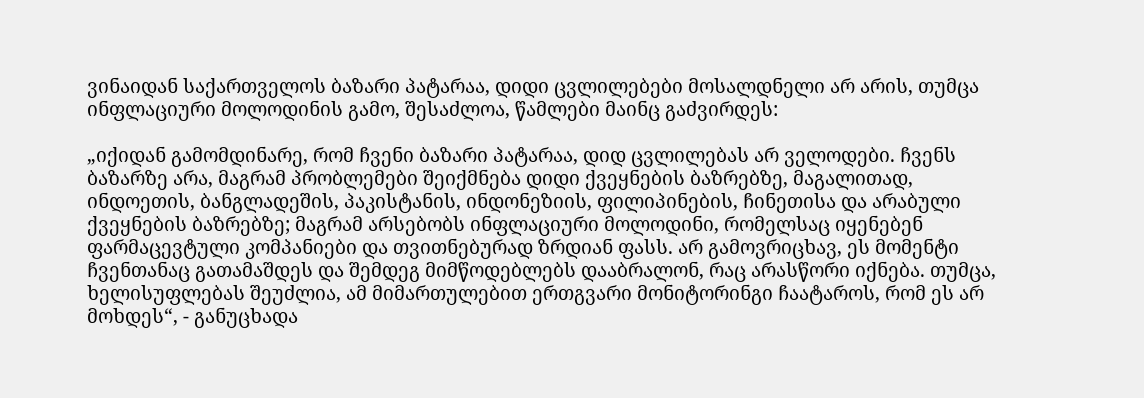ვინაიდან საქართველოს ბაზარი პატარაა, დიდი ცვლილებები მოსალდნელი არ არის, თუმცა ინფლაციური მოლოდინის გამო, შესაძლოა, წამლები მაინც გაძვირდეს:

„იქიდან გამომდინარე, რომ ჩვენი ბაზარი პატარაა, დიდ ცვლილებას არ ველოდები. ჩვენს ბაზარზე არა, მაგრამ პრობლემები შეიქმნება დიდი ქვეყნების ბაზრებზე, მაგალითად, ინდოეთის, ბანგლადეშის, პაკისტანის, ინდონეზიის, ფილიპინების, ჩინეთისა და არაბული ქვეყნების ბაზრებზე; მაგრამ არსებობს ინფლაციური მოლოდინი, რომელსაც იყენებენ ფარმაცევტული კომპანიები და თვითნებურად ზრდიან ფასს. არ გამოვრიცხავ, ეს მომენტი ჩვენთანაც გათამაშდეს და შემდეგ მიმწოდებლებს დააბრალონ, რაც არასწორი იქნება. თუმცა, ხელისუფლებას შეუძლია, ამ მიმართულებით ერთგვარი მონიტორინგი ჩაატაროს, რომ ეს არ მოხდეს“, - განუცხადა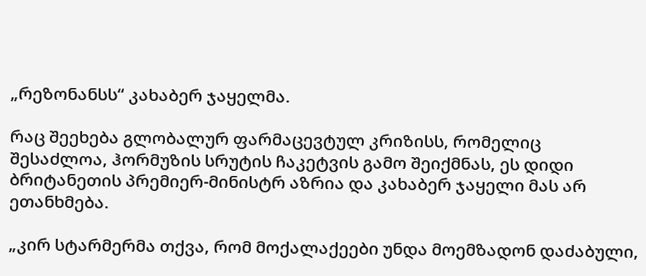„რეზონანსს“ კახაბერ ჯაყელმა.

რაც შეეხება გლობალურ ფარმაცევტულ კრიზისს, რომელიც შესაძლოა, ჰორმუზის სრუტის ჩაკეტვის გამო შეიქმნას, ეს დიდი ბრიტანეთის პრემიერ-მინისტრ აზრია და კახაბერ ჯაყელი მას არ ეთანხმება.

„კირ სტარმერმა თქვა, რომ მოქალაქეები უნდა მოემზადონ დაძაბული,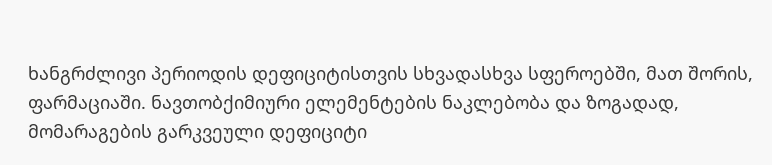ხანგრძლივი პერიოდის დეფიციტისთვის სხვადასხვა სფეროებში, მათ შორის, ფარმაციაში. ნავთობქიმიური ელემენტების ნაკლებობა და ზოგადად, მომარაგების გარკვეული დეფიციტი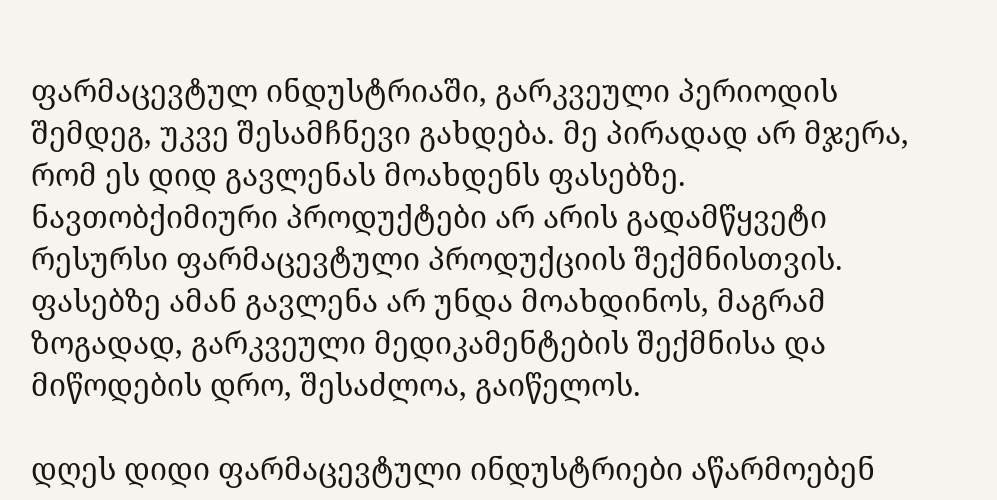ფარმაცევტულ ინდუსტრიაში, გარკვეული პერიოდის შემდეგ, უკვე შესამჩნევი გახდება. მე პირადად არ მჯერა, რომ ეს დიდ გავლენას მოახდენს ფასებზე. ნავთობქიმიური პროდუქტები არ არის გადამწყვეტი რესურსი ფარმაცევტული პროდუქციის შექმნისთვის. ფასებზე ამან გავლენა არ უნდა მოახდინოს, მაგრამ ზოგადად, გარკვეული მედიკამენტების შექმნისა და მიწოდების დრო, შესაძლოა, გაიწელოს.

დღეს დიდი ფარმაცევტული ინდუსტრიები აწარმოებენ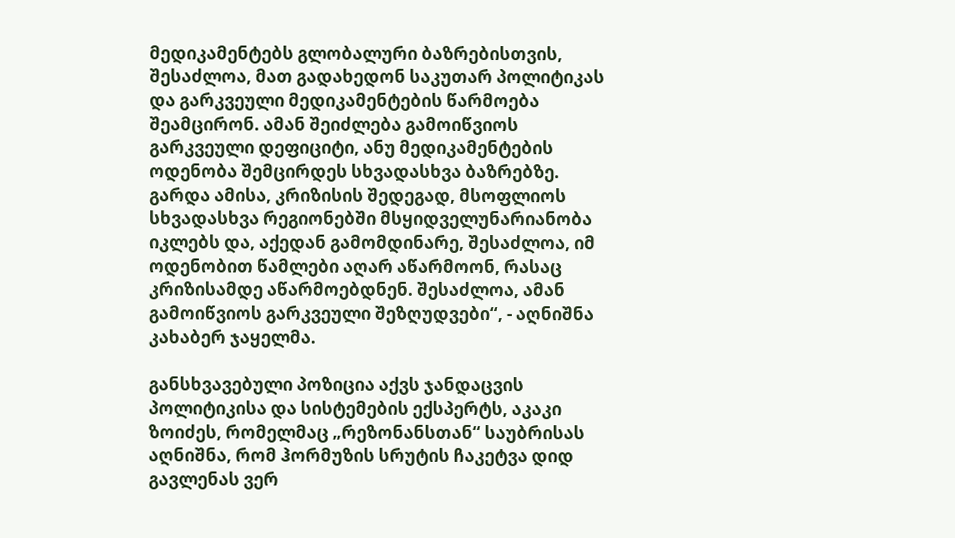მედიკამენტებს გლობალური ბაზრებისთვის, შესაძლოა, მათ გადახედონ საკუთარ პოლიტიკას და გარკვეული მედიკამენტების წარმოება შეამცირონ. ამან შეიძლება გამოიწვიოს გარკვეული დეფიციტი, ანუ მედიკამენტების ოდენობა შემცირდეს სხვადასხვა ბაზრებზე. გარდა ამისა, კრიზისის შედეგად, მსოფლიოს სხვადასხვა რეგიონებში მსყიდველუნარიანობა იკლებს და, აქედან გამომდინარე, შესაძლოა, იმ ოდენობით წამლები აღარ აწარმოონ, რასაც კრიზისამდე აწარმოებდნენ. შესაძლოა, ამან გამოიწვიოს გარკვეული შეზღუდვები“, - აღნიშნა კახაბერ ჯაყელმა.

განსხვავებული პოზიცია აქვს ჯანდაცვის პოლიტიკისა და სისტემების ექსპერტს, აკაკი ზოიძეს, რომელმაც „რეზონანსთან“ საუბრისას აღნიშნა, რომ ჰორმუზის სრუტის ჩაკეტვა დიდ გავლენას ვერ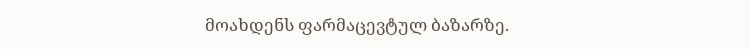მოახდენს ფარმაცევტულ ბაზარზე.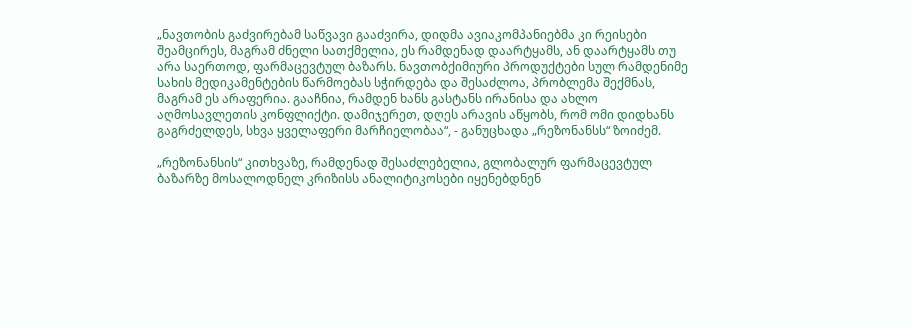„ნავთობის გაძვირებამ საწვავი გააძვირა, დიდმა ავიაკომპანიებმა კი რეისები შეამცირეს, მაგრამ ძნელი სათქმელია, ეს რამდენად დაარტყამს, ან დაარტყამს თუ არა საერთოდ, ფარმაცევტულ ბაზარს. ნავთობქიმიური პროდუქტები სულ რამდენიმე სახის მედიკამენტების წარმოებას სჭირდება და შესაძლოა, პრობლემა შექმნას, მაგრამ ეს არაფერია. გააჩნია, რამდენ ხანს გასტანს ირანისა და ახლო აღმოსავლეთის კონფლიქტი. დამიჯერეთ, დღეს არავის აწყობს, რომ ომი დიდხანს გაგრძელდეს, სხვა ყველაფერი მარჩიელობაა“, - განუცხადა „რეზონანსს“ ზოიძემ.

„რეზონანსის“ კითხვაზე, რამდენად შესაძლებელია, გლობალურ ფარმაცევტულ ბაზარზე მოსალოდნელ კრიზისს ანალიტიკოსები იყენებდნენ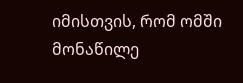იმისთვის, რომ ომში მონაწილე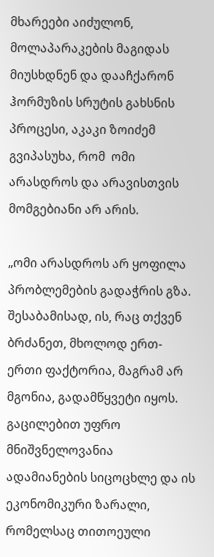მხარეები აიძულონ, მოლაპარაკების მაგიდას მიუსხდნენ და დააჩქარონ ჰორმუზის სრუტის გახსნის პროცესი, აკაკი ზოიძემ გვიპასუხა, რომ  ომი არასდროს და არავისთვის მომგებიანი არ არის.

„ომი არასდროს არ ყოფილა პრობლემების გადაჭრის გზა. შესაბამისად, ის, რაც თქვენ ბრძანეთ, მხოლოდ ერთ-ერთი ფაქტორია, მაგრამ არ მგონია, გადამწყვეტი იყოს. გაცილებით უფრო მნიშვნელოვანია ადამიანების სიცოცხლე და ის ეკონომიკური ზარალი, რომელსაც თითოეული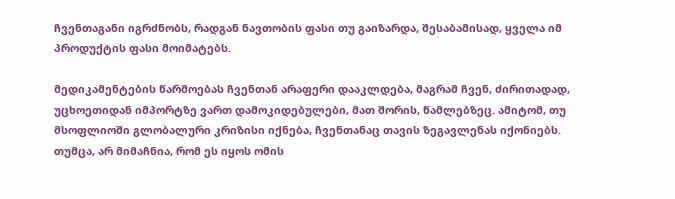ჩვენთაგანი იგრძნობს, რადგან ნავთობის ფასი თუ გაიზარდა, შესაბამისად, ყველა იმ პროდუქტის ფასი მოიმატებს.

მედიკამენტების წარმოებას ჩვენთან არაფერი დააკლდება, მაგრამ ჩვენ, ძირითადად, უცხოეთიდან იმპორტზე ვართ დამოკიდებულები, მათ შორის, წამლებზეც. ამიტომ, თუ მსოფლიოში გლობალური კრიზისი იქნება, ჩვენთანაც თავის ზეგავლენას იქონიებს. თუმცა, არ მიმაჩნია, რომ ეს იყოს ომის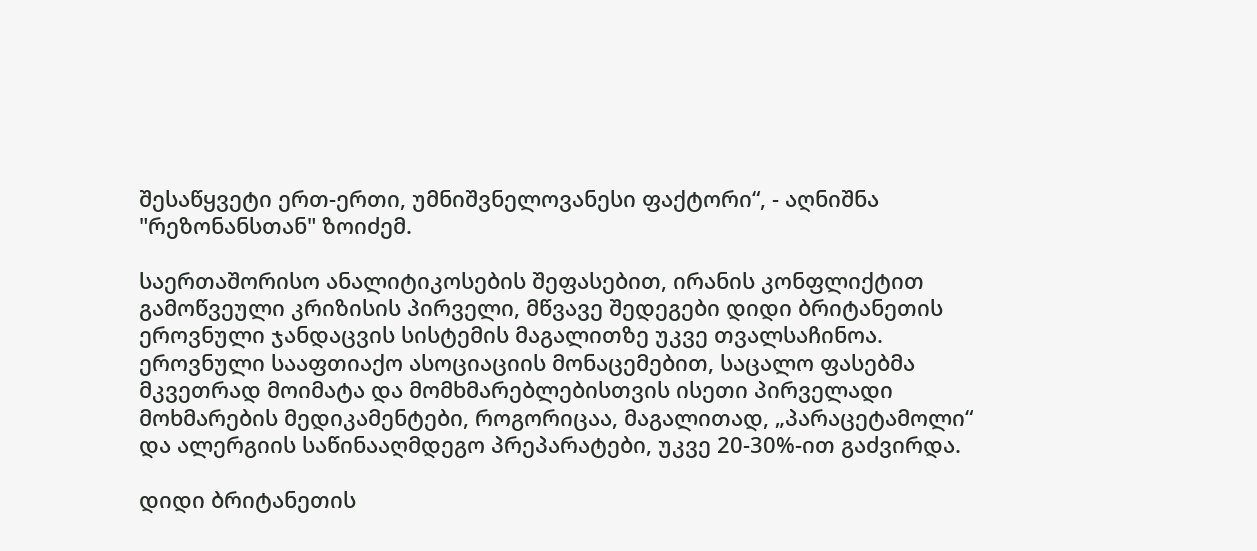შესაწყვეტი ერთ-ერთი, უმნიშვნელოვანესი ფაქტორი“, - აღნიშნა "რეზონანსთან" ზოიძემ.

საერთაშორისო ანალიტიკოსების შეფასებით, ირანის კონფლიქტით გამოწვეული კრიზისის პირველი, მწვავე შედეგები დიდი ბრიტანეთის ეროვნული ჯანდაცვის სისტემის მაგალითზე უკვე თვალსაჩინოა. ეროვნული სააფთიაქო ასოციაციის მონაცემებით, საცალო ფასებმა მკვეთრად მოიმატა და მომხმარებლებისთვის ისეთი პირველადი მოხმარების მედიკამენტები, როგორიცაა, მაგალითად, „პარაცეტამოლი“ და ალერგიის საწინააღმდეგო პრეპარატები, უკვე 20-30%-ით გაძვირდა.

დიდი ბრიტანეთის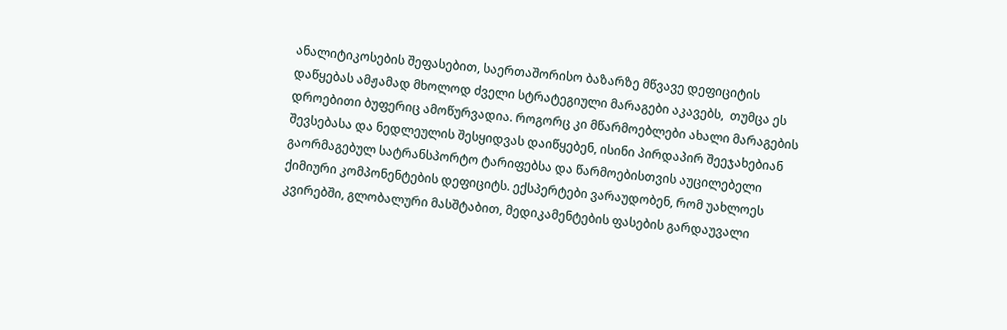ანალიტიკოსების შეფასებით, საერთაშორისო ბაზარზე მწვავე დეფიციტის დაწყებას ამჟამად მხოლოდ ძველი სტრატეგიული მარაგები აკავებს,  თუმცა ეს დროებითი ბუფერიც ამოწურვადია. როგორც კი მწარმოებლები ახალი მარაგების შევსებასა და ნედლეულის შესყიდვას დაიწყებენ, ისინი პირდაპირ შეეჯახებიან გაორმაგებულ სატრანსპორტო ტარიფებსა და წარმოებისთვის აუცილებელი ქიმიური კომპონენტების დეფიციტს. ექსპერტები ვარაუდობენ, რომ უახლოეს კვირებში, გლობალური მასშტაბით, მედიკამენტების ფასების გარდაუვალი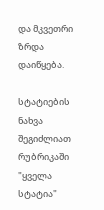და მკვეთრი ზრდა დაიწყება.

სტატიების ნახვა შეგიძლიათ რუბრიკაში "ყველა სტატია"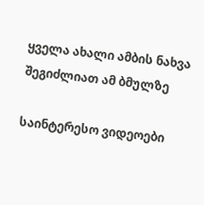ყველა ახალი ამბის ნახვა შეგიძლიათ ამ ბმულზე

საინტერესო ვიდეოები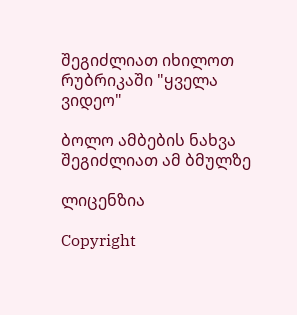შეგიძლიათ იხილოთ რუბრიკაში "ყველა ვიდეო"

ბოლო ამბების ნახვა შეგიძლიათ ამ ბმულზე

ლიცენზია

Copyright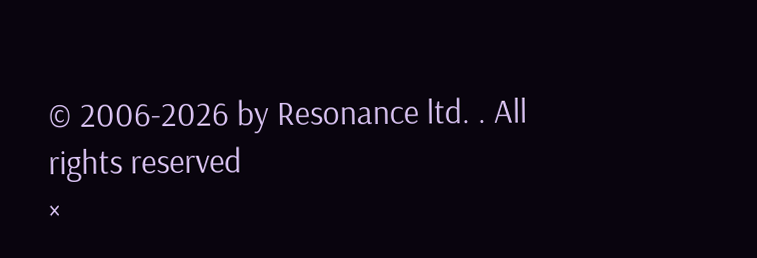© 2006-2026 by Resonance ltd. . All rights reserved
×